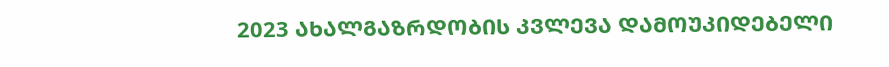2023 ᲐᲮᲐᲚᲒᲐᲖᲠᲓᲝᲑᲘᲡ ᲙᲕᲚᲔᲕᲐ ᲓᲐᲛᲝᲣᲙᲘᲓᲔᲑᲔᲚᲘ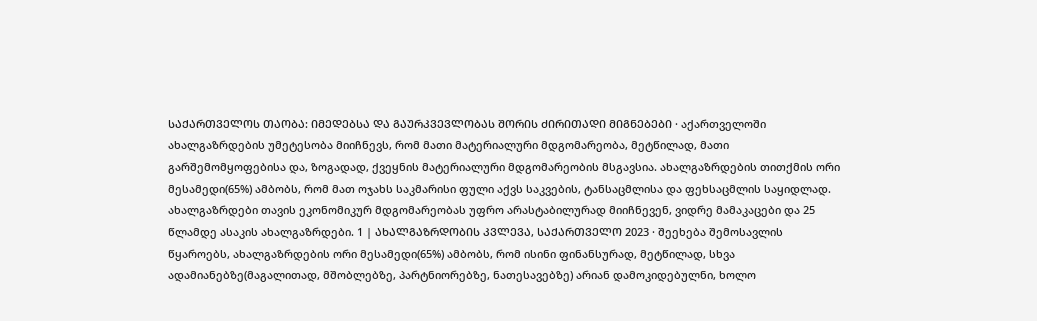ᲡᲐᲥᲐᲠᲗᲕᲔᲚᲝᲡ ᲗᲐᲝᲑᲐ: ᲘᲛᲔᲓᲔᲑᲡᲐ ᲓᲐ ᲒᲐᲣᲠᲙᲕᲔᲕᲚᲝᲑᲐᲡ ᲨᲝᲠᲘᲡ ᲫᲘᲠᲘᲗᲐᲓᲘ ᲛᲘᲒᲜᲔᲑᲔᲑᲘ · აქართველოში ახალგაზრდების უმეტესობა მიიჩნევს, რომ მათი მატერიალური მდგომარეობა, მეტწილად, მათი გარშემომყოფებისა და, ზოგადად, ქვეყნის მატერიალური მდგომარეობის მსგავსია. ახალგაზრდების თითქმის ორი მესამედი(65%) ამბობს, რომ მათ ოჯახს საკმარისი ფული აქვს საკვების, ტანსაცმლისა და ფეხსაცმლის საყიდლად. ახალგაზრდები თავის ეკონომიკურ მდგომარეობას უფრო არასტაბილურად მიიჩნევენ, ვიდრე მამაკაცები და 25 წლამდე ასაკის ახალგაზრდები. 1 | ᲐᲮᲐᲚᲒᲐᲖᲠᲓᲝᲑᲘᲡ ᲙᲕᲚᲔᲕᲐ, ᲡᲐᲥᲐᲠᲗᲕᲔᲚᲝ 2023 · შეეხება შემოსავლის წყაროებს, ახალგაზრდების ორი მესამედი(65%) ამბობს, რომ ისინი ფინანსურად, მეტწილად, სხვა ადამიანებზე(მაგალითად, მშობლებზე, პარტნიორებზე, ნათესავებზე) არიან დამოკიდებულნი, ხოლო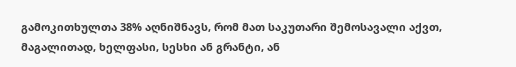გამოკითხულთა 38% აღნიშნავს, რომ მათ საკუთარი შემოსავალი აქვთ, მაგალითად, ხელფასი, სესხი ან გრანტი, ან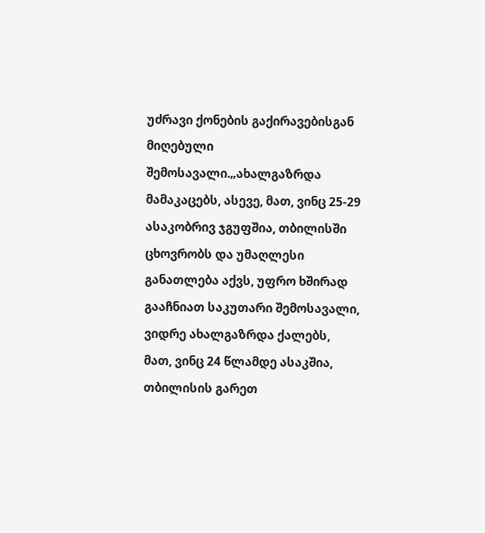უძრავი ქონების გაქირავებისგან მიღებული შემოსავალი.„ახალგაზრდა მამაკაცებს, ასევე, მათ, ვინც 25-29 ასაკობრივ ჯგუფშია, თბილისში ცხოვრობს და უმაღლესი განათლება აქვს, უფრო ხშირად გააჩნიათ საკუთარი შემოსავალი, ვიდრე ახალგაზრდა ქალებს, მათ, ვინც 24 წლამდე ასაკშია, თბილისის გარეთ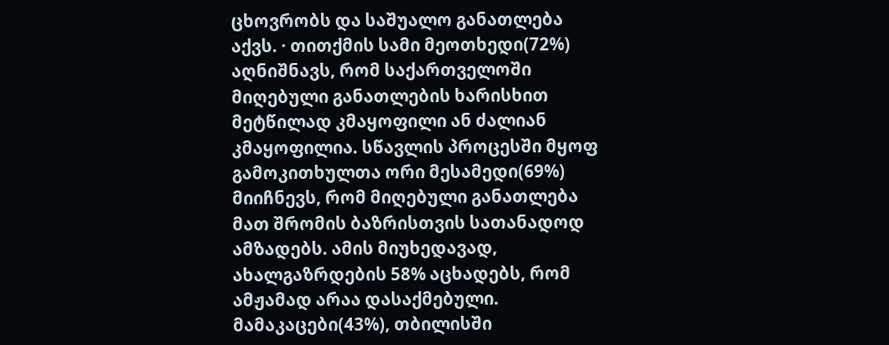ცხოვრობს და საშუალო განათლება აქვს. · თითქმის სამი მეოთხედი(72%) აღნიშნავს, რომ საქართველოში მიღებული განათლების ხარისხით მეტწილად კმაყოფილი ან ძალიან კმაყოფილია. სწავლის პროცესში მყოფ გამოკითხულთა ორი მესამედი(69%) მიიჩნევს, რომ მიღებული განათლება მათ შრომის ბაზრისთვის სათანადოდ ამზადებს. ამის მიუხედავად, ახალგაზრდების 58% აცხადებს, რომ ამჟამად არაა დასაქმებული. მამაკაცები(43%), თბილისში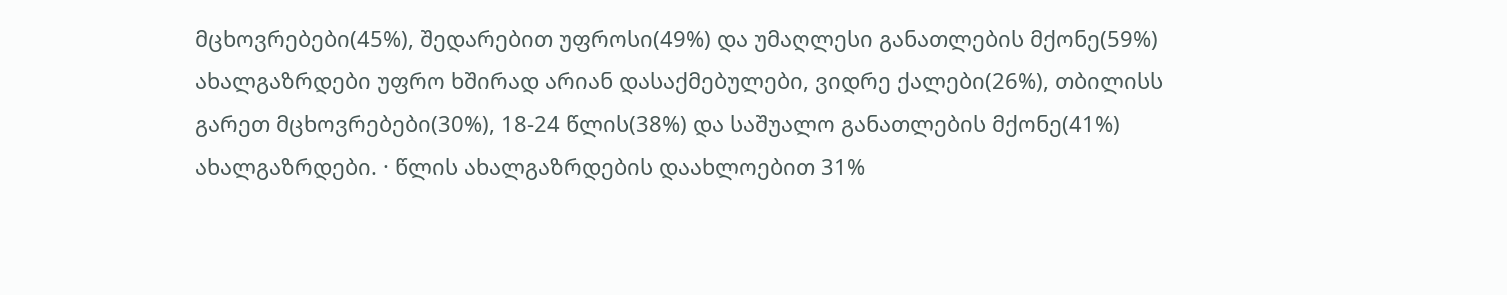მცხოვრებები(45%), შედარებით უფროსი(49%) და უმაღლესი განათლების მქონე(59%) ახალგაზრდები უფრო ხშირად არიან დასაქმებულები, ვიდრე ქალები(26%), თბილისს გარეთ მცხოვრებები(30%), 18-24 წლის(38%) და საშუალო განათლების მქონე(41%) ახალგაზრდები. · წლის ახალგაზრდების დაახლოებით 31%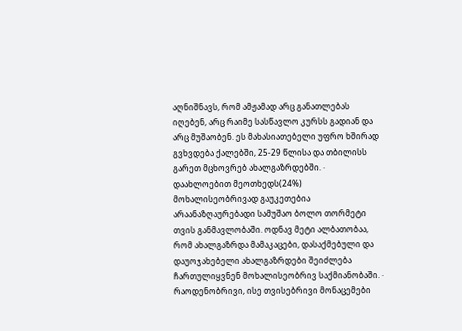აღნიშნავს, რომ ამჟამად არც განათლებას იღებენ, არც რაიმე სასწავლო კურსს გადიან და არც მუშაობენ. ეს მახასიათებელი უფრო ხშირად გვხვდება ქალებში, 25-29 წლისა და თბილისს გარეთ მცხოვრებ ახალგაზრდებში. · დაახლოებით მეოთხედს(24%) მოხალისეობრივად გაუკეთებია არაანაზღაურებადი სამუშაო ბოლო თორმეტი თვის განმავლობაში. ოდნავ მეტი ალბათობაა, რომ ახალგაზრდა მამაკაცები, დასაქმებული და დაუოჯახებელი ახალგაზრდები შეიძლება ჩართულიყვნენ მოხალისეობრივ საქმიანობაში. · რაოდენობრივი, ისე თვისებრივი მონაცემები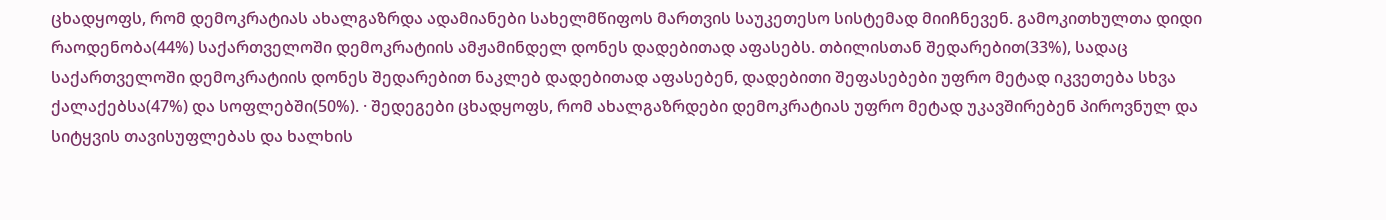ცხადყოფს, რომ დემოკრატიას ახალგაზრდა ადამიანები სახელმწიფოს მართვის საუკეთესო სისტემად მიიჩნევენ. გამოკითხულთა დიდი რაოდენობა(44%) საქართველოში დემოკრატიის ამჟამინდელ დონეს დადებითად აფასებს. თბილისთან შედარებით(33%), სადაც საქართველოში დემოკრატიის დონეს შედარებით ნაკლებ დადებითად აფასებენ, დადებითი შეფასებები უფრო მეტად იკვეთება სხვა ქალაქებსა(47%) და სოფლებში(50%). · შედეგები ცხადყოფს, რომ ახალგაზრდები დემოკრატიას უფრო მეტად უკავშირებენ პიროვნულ და სიტყვის თავისუფლებას და ხალხის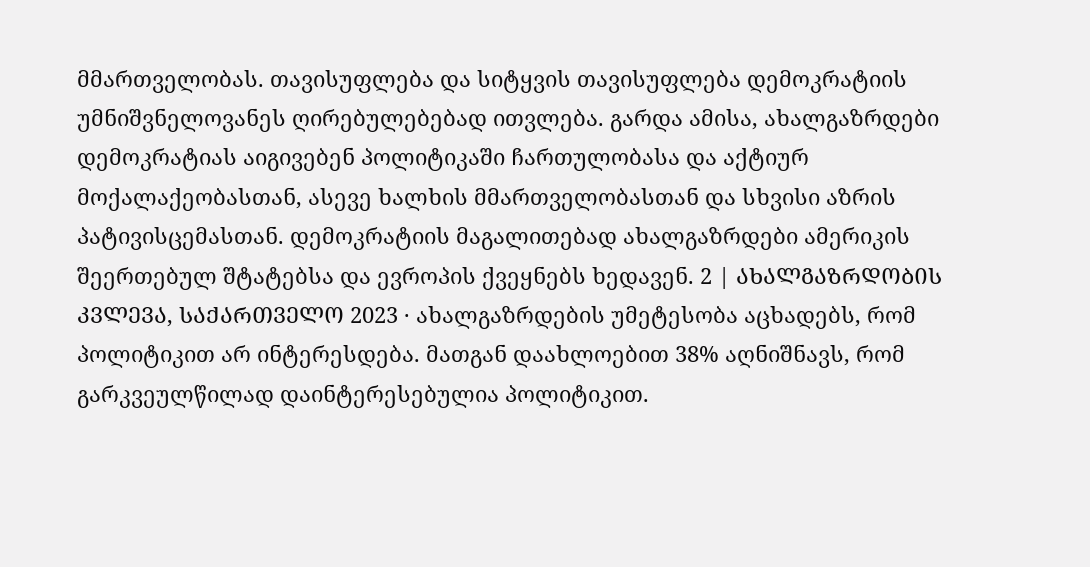მმართველობას. თავისუფლება და სიტყვის თავისუფლება დემოკრატიის უმნიშვნელოვანეს ღირებულებებად ითვლება. გარდა ამისა, ახალგაზრდები დემოკრატიას აიგივებენ პოლიტიკაში ჩართულობასა და აქტიურ მოქალაქეობასთან, ასევე ხალხის მმართველობასთან და სხვისი აზრის პატივისცემასთან. დემოკრატიის მაგალითებად ახალგაზრდები ამერიკის შეერთებულ შტატებსა და ევროპის ქვეყნებს ხედავენ. 2 | ᲐᲮᲐᲚᲒᲐᲖᲠᲓᲝᲑᲘᲡ ᲙᲕᲚᲔᲕᲐ, ᲡᲐᲥᲐᲠᲗᲕᲔᲚᲝ 2023 · ახალგაზრდების უმეტესობა აცხადებს, რომ პოლიტიკით არ ინტერესდება. მათგან დაახლოებით 38% აღნიშნავს, რომ გარკვეულწილად დაინტერესებულია პოლიტიკით.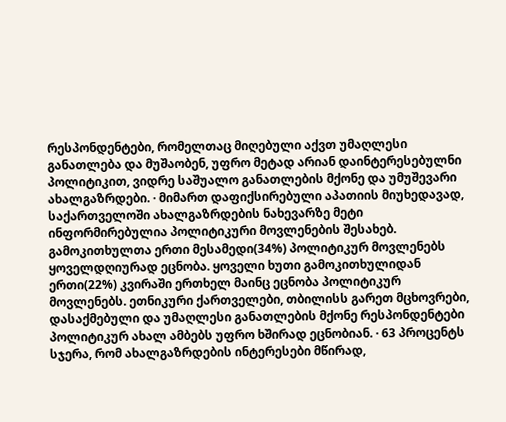რესპონდენტები, რომელთაც მიღებული აქვთ უმაღლესი განათლება და მუშაობენ, უფრო მეტად არიან დაინტერესებულნი პოლიტიკით, ვიდრე საშუალო განათლების მქონე და უმუშევარი ახალგაზრდები. · მიმართ დაფიქსირებული აპათიის მიუხედავად, საქართველოში ახალგაზრდების ნახევარზე მეტი ინფორმირებულია პოლიტიკური მოვლენების შესახებ. გამოკითხულთა ერთი მესამედი(34%) პოლიტიკურ მოვლენებს ყოველდღიურად ეცნობა. ყოველი ხუთი გამოკითხულიდან ერთი(22%) კვირაში ერთხელ მაინც ეცნობა პოლიტიკურ მოვლენებს. ეთნიკური ქართველები, თბილისს გარეთ მცხოვრები, დასაქმებული და უმაღლესი განათლების მქონე რესპონდენტები პოლიტიკურ ახალ ამბებს უფრო ხშირად ეცნობიან. · 63 პროცენტს სჯერა, რომ ახალგაზრდების ინტერესები მწირად,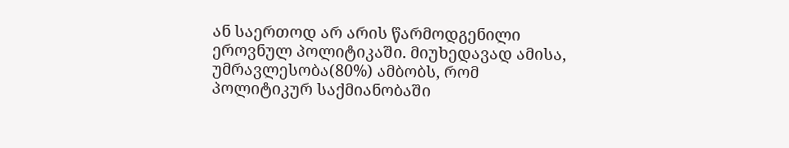ან საერთოდ არ არის წარმოდგენილი ეროვნულ პოლიტიკაში. მიუხედავად ამისა, უმრავლესობა(80%) ამბობს, რომ პოლიტიკურ საქმიანობაში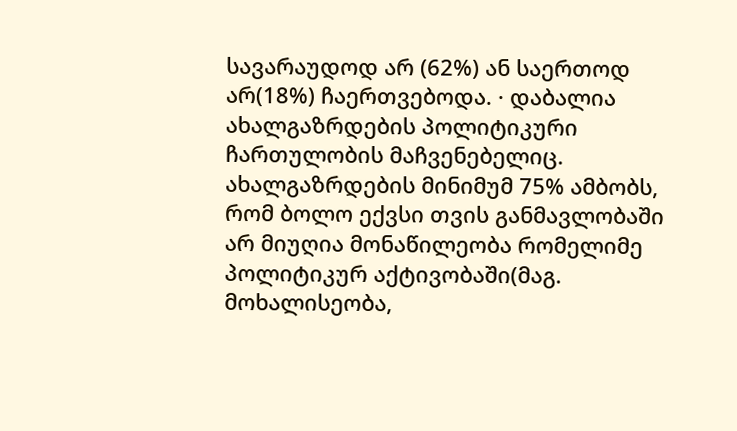სავარაუდოდ არ (62%) ან საერთოდ არ(18%) ჩაერთვებოდა. · დაბალია ახალგაზრდების პოლიტიკური ჩართულობის მაჩვენებელიც. ახალგაზრდების მინიმუმ 75% ამბობს, რომ ბოლო ექვსი თვის განმავლობაში არ მიუღია მონაწილეობა რომელიმე პოლიტიკურ აქტივობაში(მაგ. მოხალისეობა,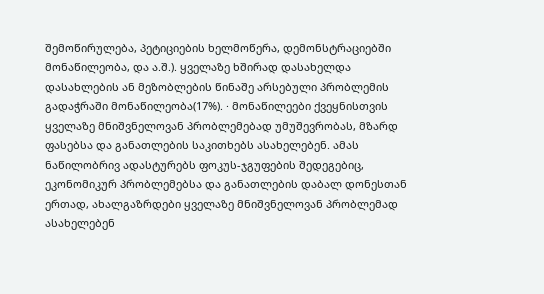შემოწირულება, პეტიციების ხელმოწერა, დემონსტრაციებში მონაწილეობა, და ა.შ.). ყველაზე ხშირად დასახელდა დასახლების ან მეზობლების წინაშე არსებული პრობლემის გადაჭრაში მონაწილეობა(17%). · მონაწილეები ქვეყნისთვის ყველაზე მნიშვნელოვან პრობლემებად უმუშევრობას, მზარდ ფასებსა და განათლების საკითხებს ასახელებენ. ამას ნაწილობრივ ადასტურებს ფოკუს-ჯგუფების შედეგებიც, ეკონომიკურ პრობლემებსა და განათლების დაბალ დონესთან ერთად, ახალგაზრდები ყველაზე მნიშვნელოვან პრობლემად ასახელებენ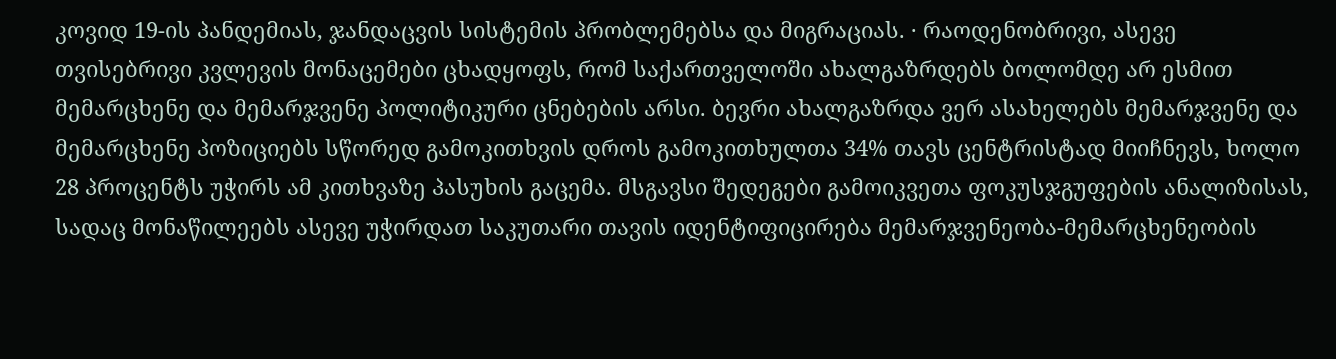კოვიდ 19-ის პანდემიას, ჯანდაცვის სისტემის პრობლემებსა და მიგრაციას. · რაოდენობრივი, ასევე თვისებრივი კვლევის მონაცემები ცხადყოფს, რომ საქართველოში ახალგაზრდებს ბოლომდე არ ესმით მემარცხენე და მემარჯვენე პოლიტიკური ცნებების არსი. ბევრი ახალგაზრდა ვერ ასახელებს მემარჯვენე და მემარცხენე პოზიციებს სწორედ გამოკითხვის დროს გამოკითხულთა 34% თავს ცენტრისტად მიიჩნევს, ხოლო 28 პროცენტს უჭირს ამ კითხვაზე პასუხის გაცემა. მსგავსი შედეგები გამოიკვეთა ფოკუსჯგუფების ანალიზისას, სადაც მონაწილეებს ასევე უჭირდათ საკუთარი თავის იდენტიფიცირება მემარჯვენეობა-მემარცხენეობის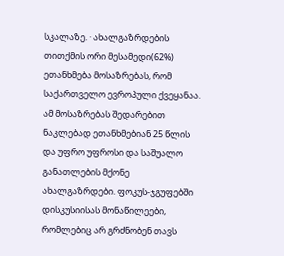სკალაზე. · ახალგაზრდების თითქმის ორი მესამედი(62%) ეთანხმება მოსაზრებას, რომ საქართველო ევროპული ქვეყანაა. ამ მოსაზრებას შედარებით ნაკლებად ეთანხმებიან 25 წლის და უფრო უფროსი და საშუალო განათლების მქონე ახალგაზრდები. ფოკუს-ჯგუფებში დისკუსიისას მონაწილეები, რომლებიც არ გრძნობენ თავს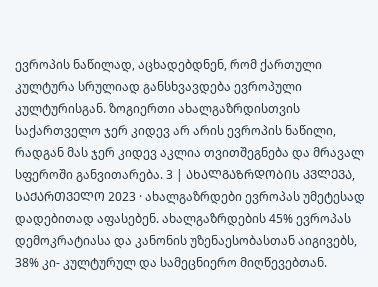ევროპის ნაწილად, აცხადებდნენ, რომ ქართული კულტურა სრულიად განსხვავდება ევროპული კულტურისგან. ზოგიერთი ახალგაზრდისთვის საქართველო ჯერ კიდევ არ არის ევროპის ნაწილი, რადგან მას ჯერ კიდევ აკლია თვითშეგნება და მრავალ სფეროში განვითარება. 3 | ᲐᲮᲐᲚᲒᲐᲖᲠᲓᲝᲑᲘᲡ ᲙᲕᲚᲔᲕᲐ, ᲡᲐᲥᲐᲠᲗᲕᲔᲚᲝ 2023 · ახალგაზრდები ევროპას უმეტესად დადებითად აფასებენ. ახალგაზრდების 45% ევროპას დემოკრატიასა და კანონის უზენაესობასთან აიგივებს, 38% კი- კულტურულ და სამეცნიერო მიღწევებთან.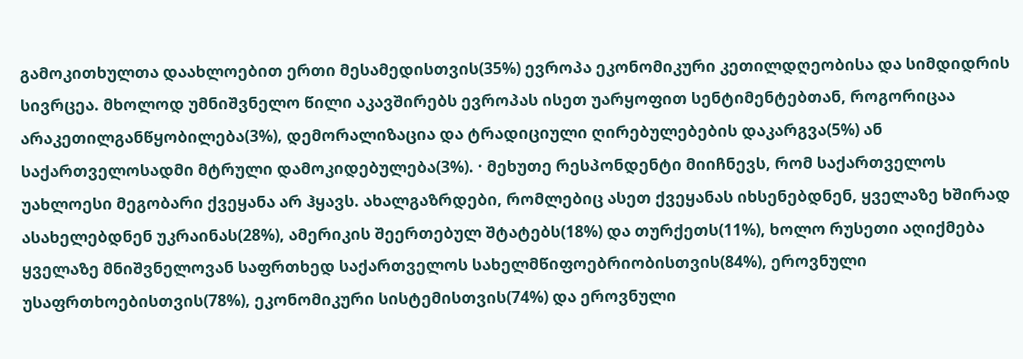გამოკითხულთა დაახლოებით ერთი მესამედისთვის(35%) ევროპა ეკონომიკური კეთილდღეობისა და სიმდიდრის სივრცეა. მხოლოდ უმნიშვნელო წილი აკავშირებს ევროპას ისეთ უარყოფით სენტიმენტებთან, როგორიცაა არაკეთილგანწყობილება(3%), დემორალიზაცია და ტრადიციული ღირებულებების დაკარგვა(5%) ან საქართველოსადმი მტრული დამოკიდებულება(3%). · მეხუთე რესპონდენტი მიიჩნევს, რომ საქართველოს უახლოესი მეგობარი ქვეყანა არ ჰყავს. ახალგაზრდები, რომლებიც ასეთ ქვეყანას იხსენებდნენ, ყველაზე ხშირად ასახელებდნენ უკრაინას(28%), ამერიკის შეერთებულ შტატებს(18%) და თურქეთს(11%), ხოლო რუსეთი აღიქმება ყველაზე მნიშვნელოვან საფრთხედ საქართველოს სახელმწიფოებრიობისთვის(84%), ეროვნული უსაფრთხოებისთვის(78%), ეკონომიკური სისტემისთვის(74%) და ეროვნული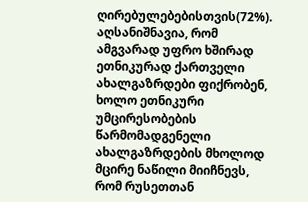ღირებულებებისთვის(72%). აღსანიშნავია, რომ ამგვარად უფრო ხშირად ეთნიკურად ქართველი ახალგაზრდები ფიქრობენ, ხოლო ეთნიკური უმცირესობების წარმომადგენელი ახალგაზრდების მხოლოდ მცირე ნაწილი მიიჩნევს, რომ რუსეთთან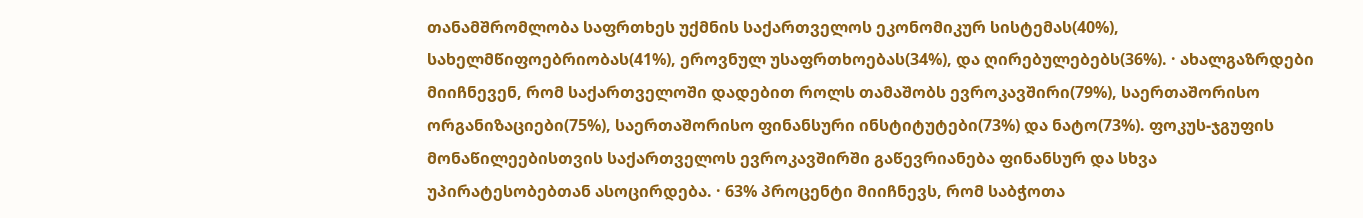თანამშრომლობა საფრთხეს უქმნის საქართველოს ეკონომიკურ სისტემას(40%), სახელმწიფოებრიობას(41%), ეროვნულ უსაფრთხოებას(34%), და ღირებულებებს(36%). · ახალგაზრდები მიიჩნევენ, რომ საქართველოში დადებით როლს თამაშობს ევროკავშირი(79%), საერთაშორისო ორგანიზაციები(75%), საერთაშორისო ფინანსური ინსტიტუტები(73%) და ნატო(73%). ფოკუს-ჯგუფის მონაწილეებისთვის საქართველოს ევროკავშირში გაწევრიანება ფინანსურ და სხვა უპირატესობებთან ასოცირდება. · 63% პროცენტი მიიჩნევს, რომ საბჭოთა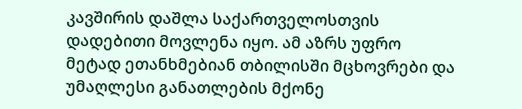კავშირის დაშლა საქართველოსთვის დადებითი მოვლენა იყო. ამ აზრს უფრო მეტად ეთანხმებიან თბილისში მცხოვრები და უმაღლესი განათლების მქონე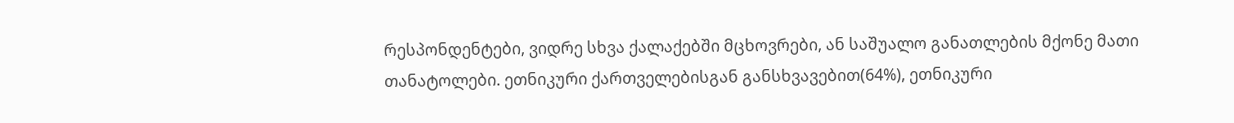რესპონდენტები, ვიდრე სხვა ქალაქებში მცხოვრები, ან საშუალო განათლების მქონე მათი თანატოლები. ეთნიკური ქართველებისგან განსხვავებით(64%), ეთნიკური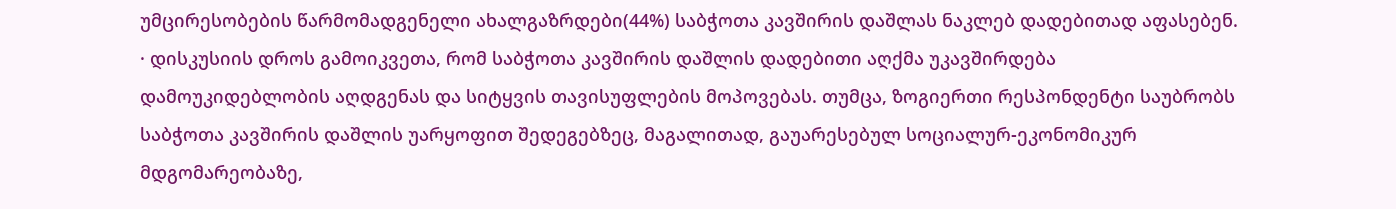უმცირესობების წარმომადგენელი ახალგაზრდები(44%) საბჭოთა კავშირის დაშლას ნაკლებ დადებითად აფასებენ. · დისკუსიის დროს გამოიკვეთა, რომ საბჭოთა კავშირის დაშლის დადებითი აღქმა უკავშირდება დამოუკიდებლობის აღდგენას და სიტყვის თავისუფლების მოპოვებას. თუმცა, ზოგიერთი რესპონდენტი საუბრობს საბჭოთა კავშირის დაშლის უარყოფით შედეგებზეც, მაგალითად, გაუარესებულ სოციალურ-ეკონომიკურ მდგომარეობაზე,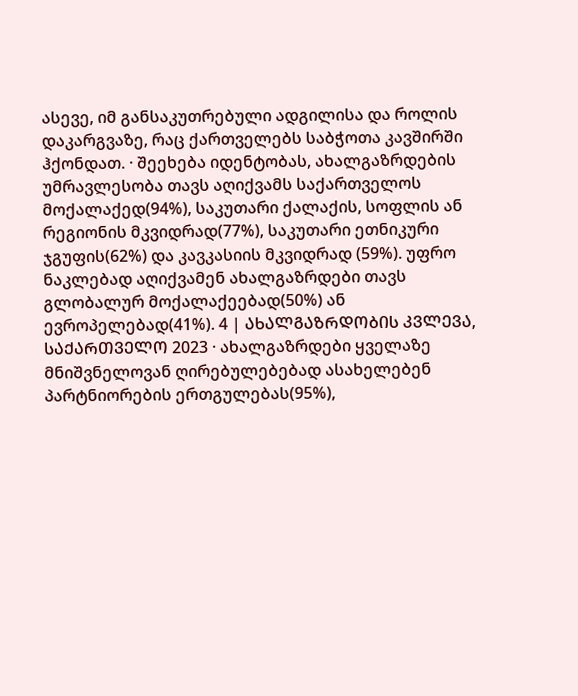ასევე, იმ განსაკუთრებული ადგილისა და როლის დაკარგვაზე, რაც ქართველებს საბჭოთა კავშირში ჰქონდათ. · შეეხება იდენტობას, ახალგაზრდების უმრავლესობა თავს აღიქვამს საქართველოს მოქალაქედ(94%), საკუთარი ქალაქის, სოფლის ან რეგიონის მკვიდრად(77%), საკუთარი ეთნიკური ჯგუფის(62%) და კავკასიის მკვიდრად (59%). უფრო ნაკლებად აღიქვამენ ახალგაზრდები თავს გლობალურ მოქალაქეებად(50%) ან ევროპელებად(41%). 4 | ᲐᲮᲐᲚᲒᲐᲖᲠᲓᲝᲑᲘᲡ ᲙᲕᲚᲔᲕᲐ, ᲡᲐᲥᲐᲠᲗᲕᲔᲚᲝ 2023 · ახალგაზრდები ყველაზე მნიშვნელოვან ღირებულებებად ასახელებენ პარტნიორების ერთგულებას(95%),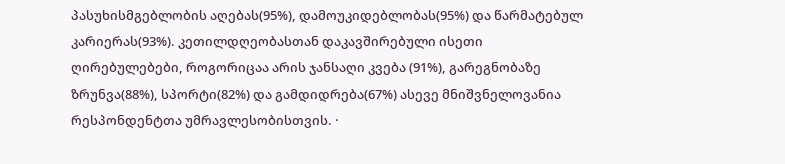პასუხისმგებლობის აღებას(95%), დამოუკიდებლობას(95%) და წარმატებულ კარიერას(93%). კეთილდღეობასთან დაკავშირებული ისეთი ღირებულებები, როგორიცაა არის ჯანსაღი კვება (91%), გარეგნობაზე ზრუნვა(88%), სპორტი(82%) და გამდიდრება(67%) ასევე მნიშვნელოვანია რესპონდენტთა უმრავლესობისთვის. ·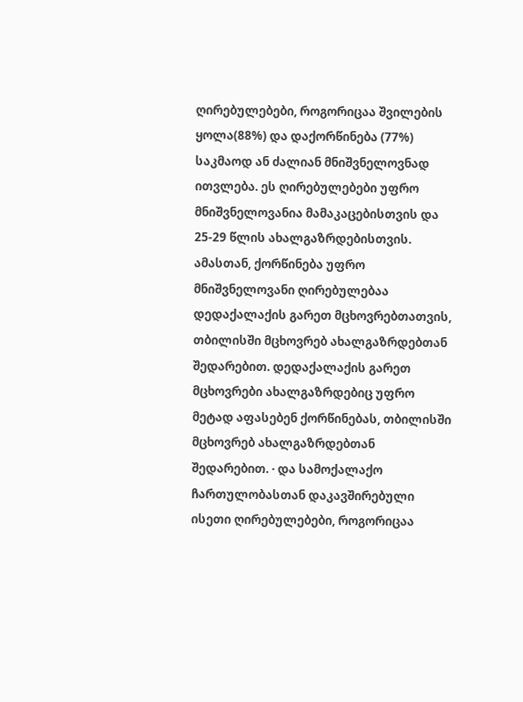ღირებულებები, როგორიცაა შვილების ყოლა(88%) და დაქორწინება (77%) საკმაოდ ან ძალიან მნიშვნელოვნად ითვლება. ეს ღირებულებები უფრო მნიშვნელოვანია მამაკაცებისთვის და 25-29 წლის ახალგაზრდებისთვის. ამასთან, ქორწინება უფრო მნიშვნელოვანი ღირებულებაა დედაქალაქის გარეთ მცხოვრებთათვის, თბილისში მცხოვრებ ახალგაზრდებთან შედარებით. დედაქალაქის გარეთ მცხოვრები ახალგაზრდებიც უფრო მეტად აფასებენ ქორწინებას, თბილისში მცხოვრებ ახალგაზრდებთან შედარებით. · და სამოქალაქო ჩართულობასთან დაკავშირებული ისეთი ღირებულებები, როგორიცაა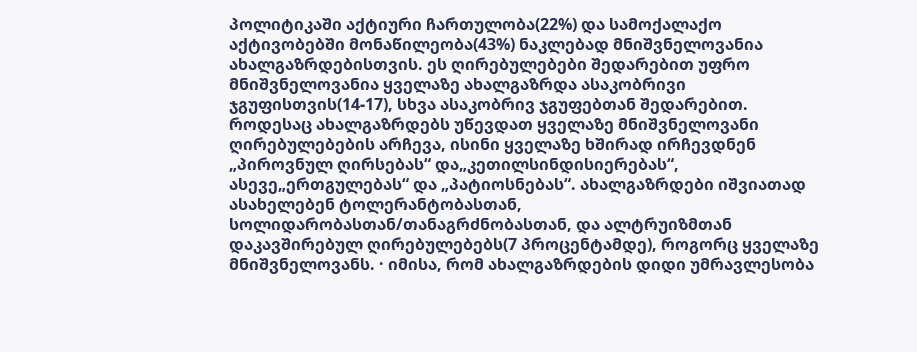პოლიტიკაში აქტიური ჩართულობა(22%) და სამოქალაქო აქტივობებში მონაწილეობა(43%) ნაკლებად მნიშვნელოვანია ახალგაზრდებისთვის. ეს ღირებულებები შედარებით უფრო მნიშვნელოვანია ყველაზე ახალგაზრდა ასაკობრივი ჯგუფისთვის(14-17), სხვა ასაკობრივ ჯგუფებთან შედარებით. როდესაც ახალგაზრდებს უწევდათ ყველაზე მნიშვნელოვანი ღირებულებების არჩევა, ისინი ყველაზე ხშირად ირჩევდნენ „პიროვნულ ღირსებას“ და„კეთილსინდისიერებას“, ასევე„ერთგულებას“ და „პატიოსნებას“. ახალგაზრდები იშვიათად ასახელებენ ტოლერანტობასთან, სოლიდარობასთან/თანაგრძნობასთან, და ალტრუიზმთან დაკავშირებულ ღირებულებებს(7 პროცენტამდე), როგორც ყველაზე მნიშვნელოვანს. · იმისა, რომ ახალგაზრდების დიდი უმრავლესობა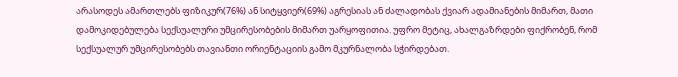არასოდეს ამართლებს ფიზიკურ(76%) ან სიტყვიერ(69%) აგრესიას ან ძალადობას ქვიარ ადამიანების მიმართ, მათი დამოკიდებულება სექსუალური უმცირესობების მიმართ უარყოფითია. უფრო მეტიც, ახალგაზრდები ფიქრობენ, რომ სექსუალურ უმცირესობებს თავიანთი ორიენტაციის გამო მკურნალობა სჭირდებათ.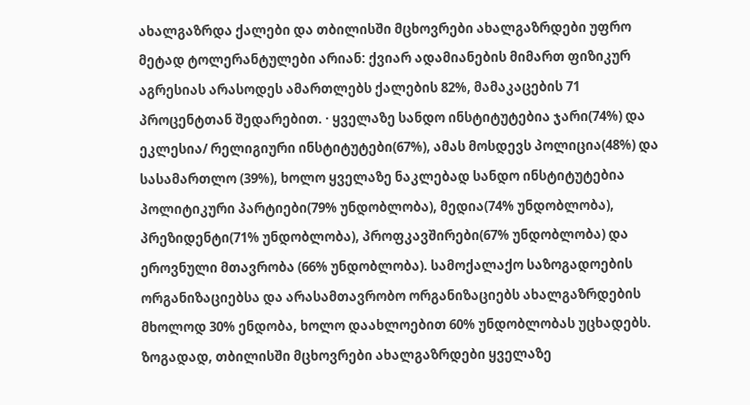ახალგაზრდა ქალები და თბილისში მცხოვრები ახალგაზრდები უფრო მეტად ტოლერანტულები არიან: ქვიარ ადამიანების მიმართ ფიზიკურ აგრესიას არასოდეს ამართლებს ქალების 82%, მამაკაცების 71 პროცენტთან შედარებით. · ყველაზე სანდო ინსტიტუტებია ჯარი(74%) და ეკლესია/ რელიგიური ინსტიტუტები(67%), ამას მოსდევს პოლიცია(48%) და სასამართლო (39%), ხოლო ყველაზე ნაკლებად სანდო ინსტიტუტებია პოლიტიკური პარტიები(79% უნდობლობა), მედია(74% უნდობლობა), პრეზიდენტი(71% უნდობლობა), პროფკავშირები(67% უნდობლობა) და ეროვნული მთავრობა (66% უნდობლობა). სამოქალაქო საზოგადოების ორგანიზაციებსა და არასამთავრობო ორგანიზაციებს ახალგაზრდების მხოლოდ 30% ენდობა, ხოლო დაახლოებით 60% უნდობლობას უცხადებს. ზოგადად, თბილისში მცხოვრები ახალგაზრდები ყველაზე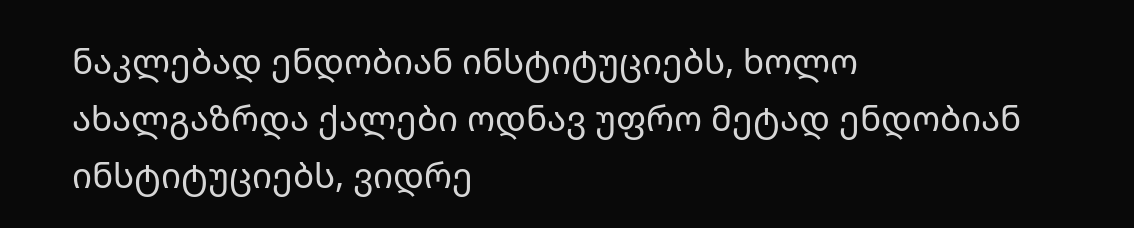ნაკლებად ენდობიან ინსტიტუციებს, ხოლო ახალგაზრდა ქალები ოდნავ უფრო მეტად ენდობიან ინსტიტუციებს, ვიდრე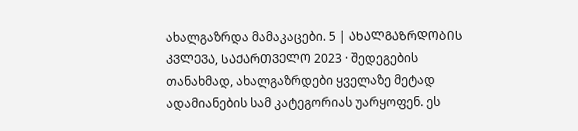ახალგაზრდა მამაკაცები. 5 | ᲐᲮᲐᲚᲒᲐᲖᲠᲓᲝᲑᲘᲡ ᲙᲕᲚᲔᲕᲐ, ᲡᲐᲥᲐᲠᲗᲕᲔᲚᲝ 2023 · შედეგების თანახმად, ახალგაზრდები ყველაზე მეტად ადამიანების სამ კატეგორიას უარყოფენ. ეს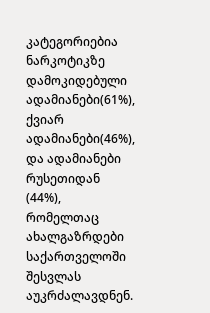კატეგორიებია ნარკოტიკზე დამოკიდებული ადამიანები(61%), ქვიარ ადამიანები(46%), და ადამიანები რუსეთიდან (44%), რომელთაც ახალგაზრდები საქართველოში შესვლას აუკრძალავდნენ.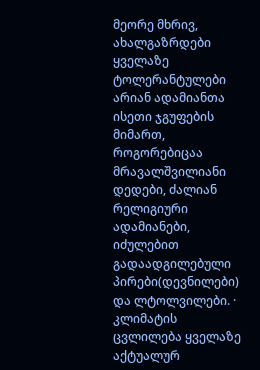მეორე მხრივ, ახალგაზრდები ყველაზე ტოლერანტულები არიან ადამიანთა ისეთი ჯგუფების მიმართ, როგორებიცაა მრავალშვილიანი დედები, ძალიან რელიგიური ადამიანები, იძულებით გადაადგილებული პირები(დევნილები) და ლტოლვილები. · კლიმატის ცვლილება ყველაზე აქტუალურ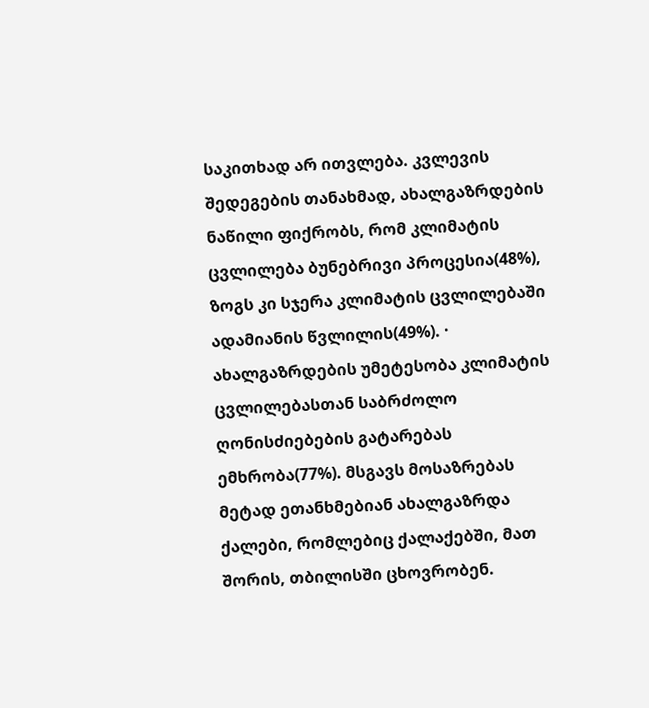საკითხად არ ითვლება. კვლევის შედეგების თანახმად, ახალგაზრდების ნაწილი ფიქრობს, რომ კლიმატის ცვლილება ბუნებრივი პროცესია(48%), ზოგს კი სჯერა კლიმატის ცვლილებაში ადამიანის წვლილის(49%). · ახალგაზრდების უმეტესობა კლიმატის ცვლილებასთან საბრძოლო ღონისძიებების გატარებას ემხრობა(77%). მსგავს მოსაზრებას მეტად ეთანხმებიან ახალგაზრდა ქალები, რომლებიც ქალაქებში, მათ შორის, თბილისში ცხოვრობენ.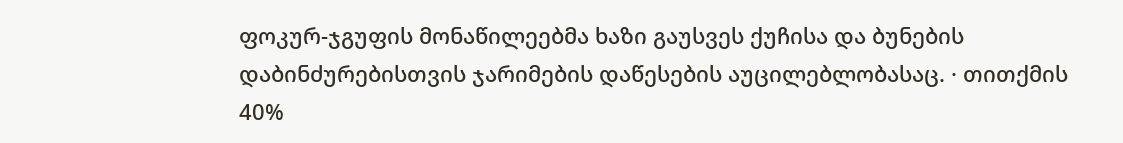ფოკურ-ჯგუფის მონაწილეებმა ხაზი გაუსვეს ქუჩისა და ბუნების დაბინძურებისთვის ჯარიმების დაწესების აუცილებლობასაც. · თითქმის 40%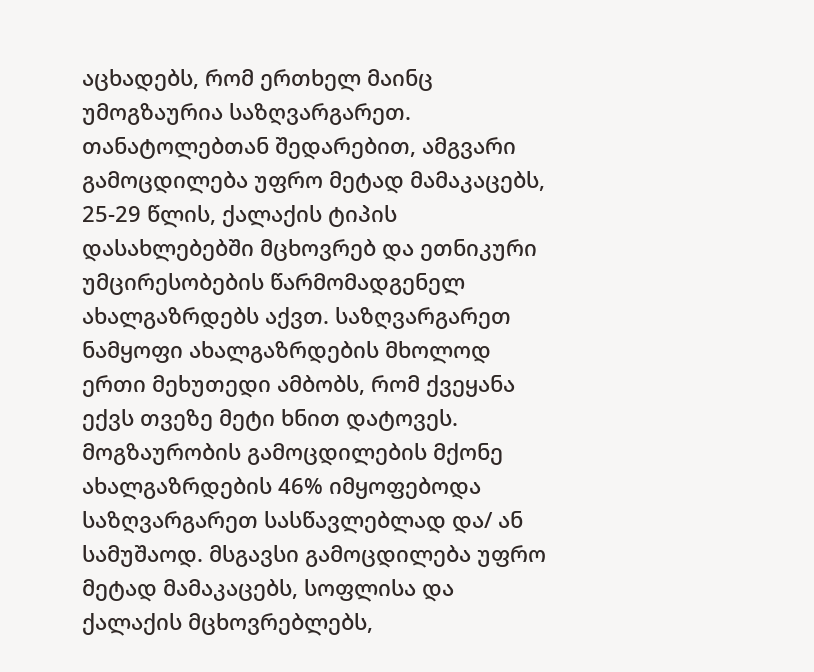აცხადებს, რომ ერთხელ მაინც უმოგზაურია საზღვარგარეთ. თანატოლებთან შედარებით, ამგვარი გამოცდილება უფრო მეტად მამაკაცებს, 25-29 წლის, ქალაქის ტიპის დასახლებებში მცხოვრებ და ეთნიკური უმცირესობების წარმომადგენელ ახალგაზრდებს აქვთ. საზღვარგარეთ ნამყოფი ახალგაზრდების მხოლოდ ერთი მეხუთედი ამბობს, რომ ქვეყანა ექვს თვეზე მეტი ხნით დატოვეს. მოგზაურობის გამოცდილების მქონე ახალგაზრდების 46% იმყოფებოდა საზღვარგარეთ სასწავლებლად და/ ან სამუშაოდ. მსგავსი გამოცდილება უფრო მეტად მამაკაცებს, სოფლისა და ქალაქის მცხოვრებლებს,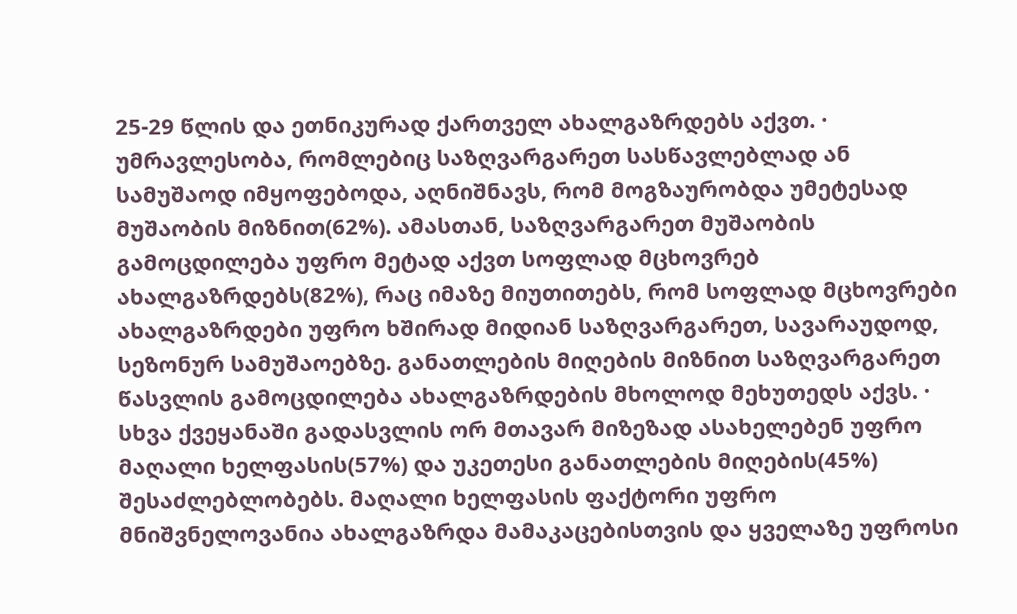25-29 წლის და ეთნიკურად ქართველ ახალგაზრდებს აქვთ. · უმრავლესობა, რომლებიც საზღვარგარეთ სასწავლებლად ან სამუშაოდ იმყოფებოდა, აღნიშნავს, რომ მოგზაურობდა უმეტესად მუშაობის მიზნით(62%). ამასთან, საზღვარგარეთ მუშაობის გამოცდილება უფრო მეტად აქვთ სოფლად მცხოვრებ ახალგაზრდებს(82%), რაც იმაზე მიუთითებს, რომ სოფლად მცხოვრები ახალგაზრდები უფრო ხშირად მიდიან საზღვარგარეთ, სავარაუდოდ, სეზონურ სამუშაოებზე. განათლების მიღების მიზნით საზღვარგარეთ წასვლის გამოცდილება ახალგაზრდების მხოლოდ მეხუთედს აქვს. · სხვა ქვეყანაში გადასვლის ორ მთავარ მიზეზად ასახელებენ უფრო მაღალი ხელფასის(57%) და უკეთესი განათლების მიღების(45%) შესაძლებლობებს. მაღალი ხელფასის ფაქტორი უფრო მნიშვნელოვანია ახალგაზრდა მამაკაცებისთვის და ყველაზე უფროსი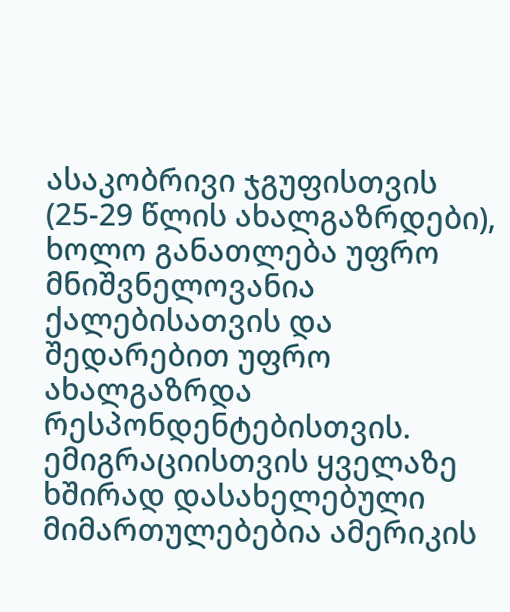ასაკობრივი ჯგუფისთვის (25-29 წლის ახალგაზრდები), ხოლო განათლება უფრო მნიშვნელოვანია ქალებისათვის და შედარებით უფრო ახალგაზრდა რესპონდენტებისთვის. ემიგრაციისთვის ყველაზე ხშირად დასახელებული მიმართულებებია ამერიკის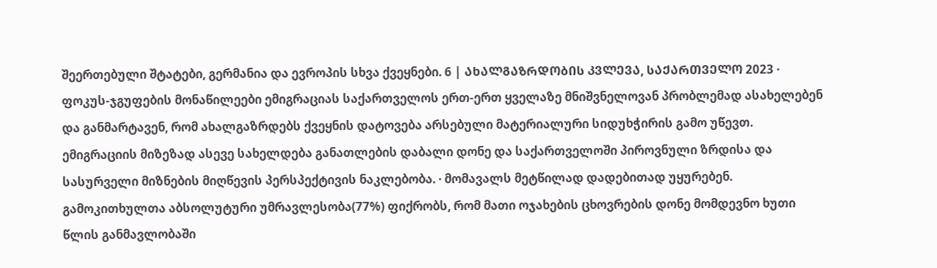შეერთებული შტატები, გერმანია და ევროპის სხვა ქვეყნები. 6 | ᲐᲮᲐᲚᲒᲐᲖᲠᲓᲝᲑᲘᲡ ᲙᲕᲚᲔᲕᲐ, ᲡᲐᲥᲐᲠᲗᲕᲔᲚᲝ 2023 · ფოკუს-ჯგუფების მონაწილეები ემიგრაციას საქართველოს ერთ-ერთ ყველაზე მნიშვნელოვან პრობლემად ასახელებენ და განმარტავენ, რომ ახალგაზრდებს ქვეყნის დატოვება არსებული მატერიალური სიდუხჭირის გამო უწევთ. ემიგრაციის მიზეზად ასევე სახელდება განათლების დაბალი დონე და საქართველოში პიროვნული ზრდისა და სასურველი მიზნების მიღწევის პერსპექტივის ნაკლებობა. · მომავალს მეტწილად დადებითად უყურებენ. გამოკითხულთა აბსოლუტური უმრავლესობა(77%) ფიქრობს, რომ მათი ოჯახების ცხოვრების დონე მომდევნო ხუთი წლის განმავლობაში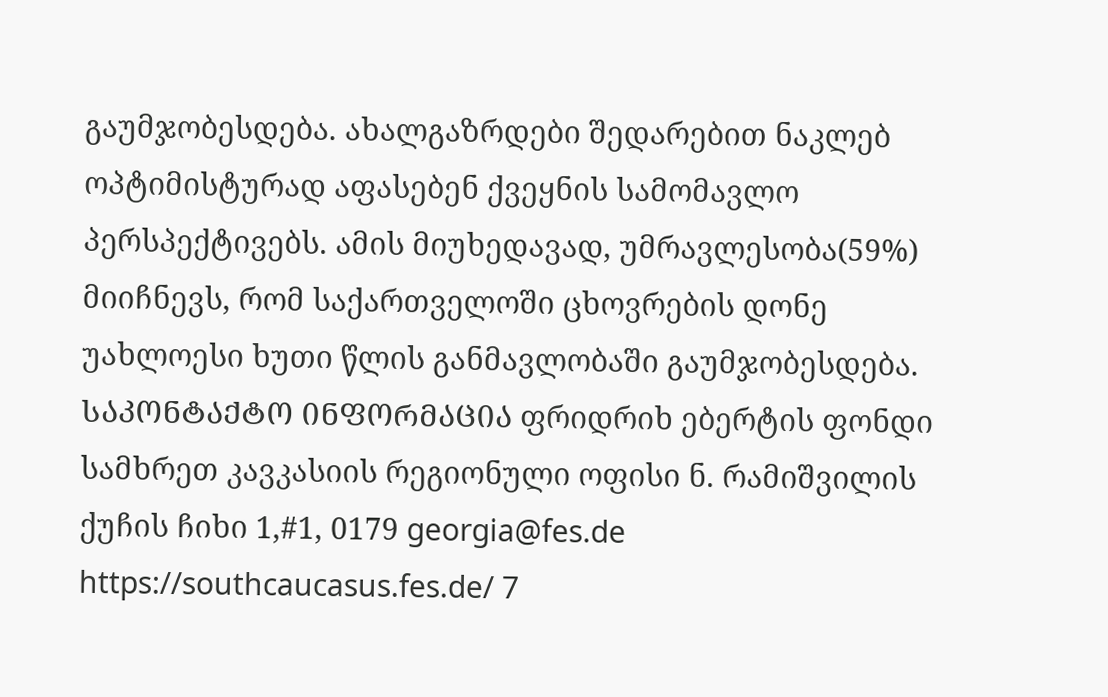გაუმჯობესდება. ახალგაზრდები შედარებით ნაკლებ ოპტიმისტურად აფასებენ ქვეყნის სამომავლო პერსპექტივებს. ამის მიუხედავად, უმრავლესობა(59%) მიიჩნევს, რომ საქართველოში ცხოვრების დონე უახლოესი ხუთი წლის განმავლობაში გაუმჯობესდება. ᲡᲐᲙᲝᲜᲢᲐᲥᲢᲝ ᲘᲜᲤᲝᲠᲛᲐᲪᲘᲐ ფრიდრიხ ებერტის ფონდი სამხრეთ კავკასიის რეგიონული ოფისი ნ. რამიშვილის ქუჩის ჩიხი 1,#1, 0179 georgia@fes.de https://southcaucasus.fes.de/ 7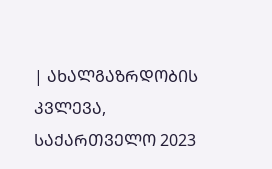| ᲐᲮᲐᲚᲒᲐᲖᲠᲓᲝᲑᲘᲡ ᲙᲕᲚᲔᲕᲐ, ᲡᲐᲥᲐᲠᲗᲕᲔᲚᲝ 2023